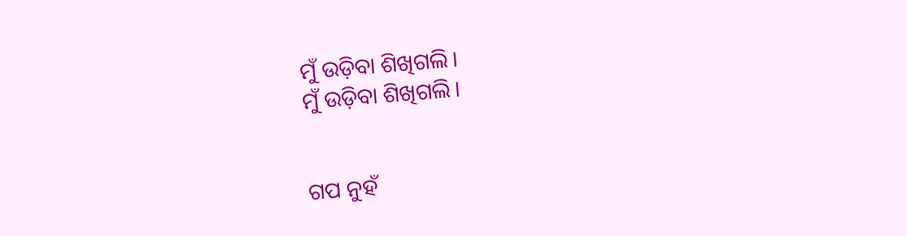ମୁଁ ଉଡ଼ିବା ଶିଖିଗଲି।
ମୁଁ ଉଡ଼ିବା ଶିଖିଗଲି।


ଗପ ନୁହଁ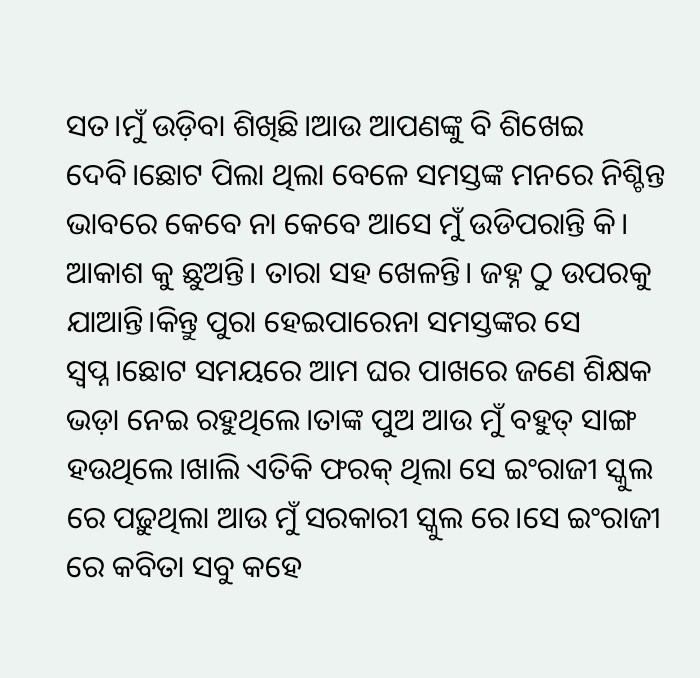ସତ।ମୁଁ ଉଡ଼ିବା ଶିଖିଛି।ଆଉ ଆପଣଙ୍କୁ ବି ଶିଖେଇ ଦେବି।ଛୋଟ ପିଲା ଥିଲା ବେଳେ ସମସ୍ତଙ୍କ ମନରେ ନିଶ୍ଚିନ୍ତ ଭାବରେ କେବେ ନା କେବେ ଆସେ ମୁଁ ଉଡିପରାନ୍ତି କି। ଆକାଶ କୁ ଛୁଅନ୍ତି। ତାରା ସହ ଖେଳନ୍ତି। ଜହ୍ନ ଠୁ ଉପରକୁ ଯାଆନ୍ତି।କିନ୍ତୁ ପୁରା ହେଇପାରେନା ସମସ୍ତଙ୍କର ସେ ସ୍ୱପ୍ନ।ଛୋଟ ସମୟରେ ଆମ ଘର ପାଖରେ ଜଣେ ଶିକ୍ଷକ ଭଡ଼ା ନେଇ ରହୁଥିଲେ।ତାଙ୍କ ପୁଅ ଆଉ ମୁଁ ବହୁତ୍ ସାଙ୍ଗ ହଉଥିଲେ।ଖାଲି ଏତିକି ଫରକ୍ ଥିଲା ସେ ଇଂରାଜୀ ସ୍କୁଲ ରେ ପଢ଼ୁଥିଲା ଆଉ ମୁଁ ସରକାରୀ ସ୍କୁଲ ରେ।ସେ ଇଂରାଜୀ ରେ କବିତା ସବୁ କହେ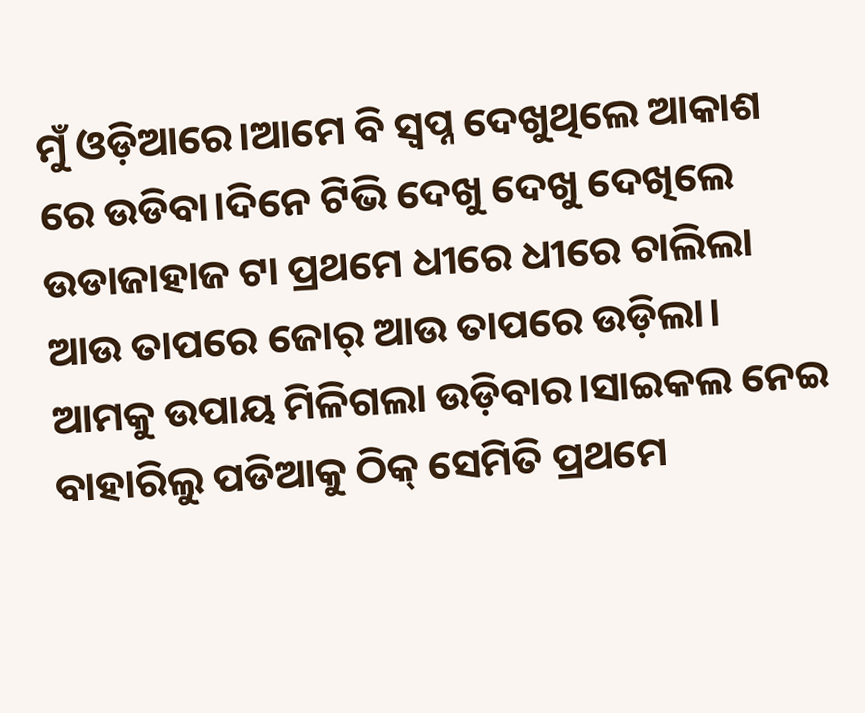ମୁଁ ଓଡ଼ିଆରେ।ଆମେ ବି ସ୍ବପ୍ନ ଦେଖୁଥିଲେ ଆକାଶ ରେ ଉଡିବା।ଦିନେ ଟିଭି ଦେଖୁ ଦେଖୁ ଦେଖିଲେ ଉଡାଜାହାଜ ଟା ପ୍ରଥମେ ଧୀରେ ଧୀରେ ଚାଲିଲା ଆଉ ତାପରେ ଜୋର୍ ଆଉ ତାପରେ ଉଡ଼ିଲା। ଆମକୁ ଉପାୟ ମିଳିଗଲା ଉଡ଼ିବାର।ସାଇକଲ ନେଇ ବାହାରିଲୁ ପଡିଆକୁ ଠିକ୍ ସେମିତି ପ୍ରଥମେ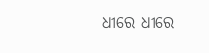ଧୀରେ ଧୀରେ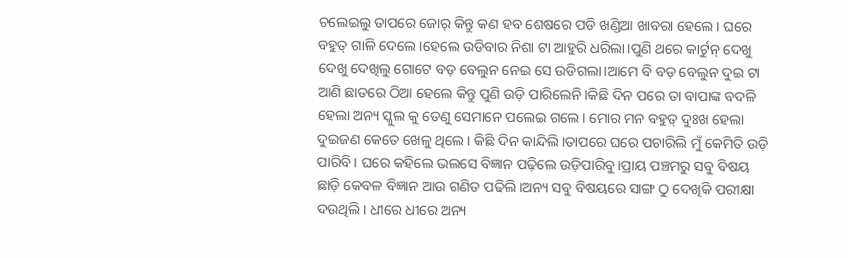ଚଲେଇଲୁ ତାପରେ ଜୋର୍ କିନ୍ତୁ କଣ ହବ ଶେଷରେ ପଡି ଖଣ୍ଡିଆ ଖାବରା ହେଲେ। ଘରେ ବହୁତ୍ ଗାଳି ଦେଲେ।ହେଲେ ଉଡିବାର ନିଶା ଟା ଆହୁରି ଧରିଲା।ପୁଣି ଥରେ କାର୍ଟୁନ୍ ଦେଖୁ ଦେଖୁ ଦେଖିଲୁ ଗୋଟେ ବଡ଼ ବେଲୁନ ନେଇ ସେ ଉଡିଗଲା।ଆମେ ବି ବଡ଼ ବେଲୁନ ଦୁଇ ଟା ଆଣି ଛାତରେ ଠିଆ ହେଲେ କିନ୍ତୁ ପୁଣି ଉଡ଼ି ପାରିଲେନି।କିଛି ଦିନ ପରେ ତା ବାପାଙ୍କ ବଦଳି ହେଲା ଅନ୍ୟ ସ୍କୁଲ କୁ ତେଣୁ ସେମାନେ ପଲେଇ ଗଲେ। ମୋର ମନ ବହୁତ୍ ଦୁଃଖ ହେଲା ଦୁଇଜଣ କେତେ ଖେଳୁ ଥିଲେ। କିଛି ଦିନ କାନ୍ଦିଲି।ତାପରେ ଘରେ ପଚାରିଲି ମୁଁ କେମିତି ଉଡ଼ି ପାରିବି। ଘରେ କହିଲେ ଭଲସେ ବିଜ୍ଞାନ ପଢ଼ିଲେ ଉଡ଼ିପାରିବୁ।ପ୍ରାୟ ପଞ୍ଚମରୁ ସବୁ ବିଷୟ ଛାଡ଼ି କେବଳ ବିଜ୍ଞାନ ଆଉ ଗଣିତ ପଢିଲି।ଅନ୍ୟ ସବୁ ବିଷୟରେ ସାଙ୍ଗ ଠୁ ଦେଖିକି ପରୀକ୍ଷା ଦଉଥିଲି। ଧୀରେ ଧୀରେ ଅନ୍ୟ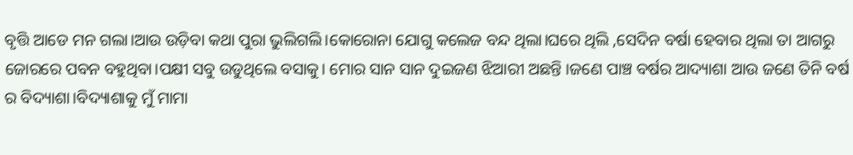ବୃତ୍ତି ଆଡେ ମନ ଗଲା।ଆଉ ଉଡ଼ିବା କଥା ପୁରା ଭୁଲିଗଲି।କୋରୋନା ଯୋଗୁ କଲେଜ ବନ୍ଦ ଥିଲା।ଘରେ ଥିଲି ,ସେଦିନ ବର୍ଷା ହେବାର ଥିଲା ତା ଆଗରୁ ଜୋରରେ ପବନ ବହୁଥିବା।ପକ୍ଷୀ ସବୁ ଉଡୁଥିଲେ ବସାକୁ। ମୋର ସାନ ସାନ ଦୁଇଜଣ ଝିଆରୀ ଅଛନ୍ତି ।ଜଣେ ପାଞ୍ଚ ବର୍ଷର ଆଦ୍ୟାଶା ଆଉ ଜଣେ ତିନି ବର୍ଷ ର ବିଦ୍ୟାଶା।ବିଦ୍ୟାଶାକୁ ମୁଁ ମାମା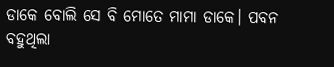ଡାକେ ବୋଲି ସେ ବି ମୋତେ ମାମା ଡାକେ। ପବନ ବହୁଥିଲା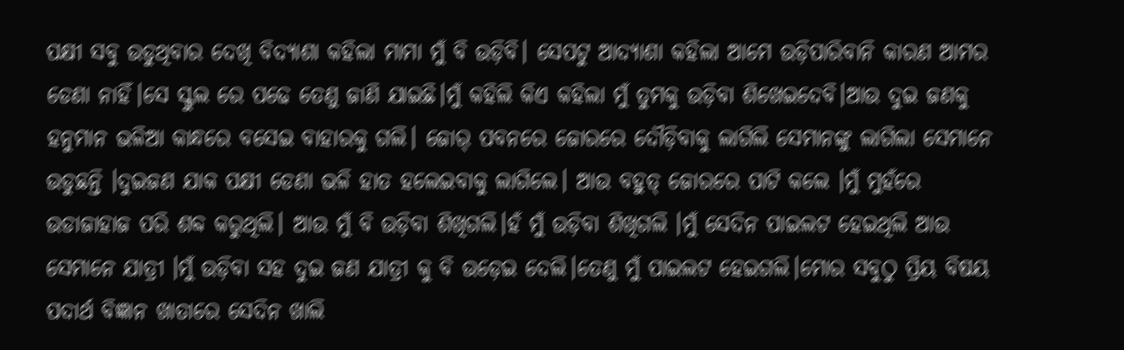ପକ୍ଷୀ ସବୁ ଉଡୁଥିବାର ଦେଖି ବିଦ୍ୟାଶା କହିଲା ମାମା ମୁଁ ବି ଉଡ଼ିବି। ସେପଟୁ ଆଦ୍ୟାଶା କହିଲା ଆମେ ଉଡ଼ିପାରିବାନି କାରଣ ଆମର ଡେଣା ନାହିଁ।ସେ ସ୍କୁଲ ରେ ପଢେ ତେଣୁ ଜାଣି ଯାଇଛି।ମୁଁ କହିଲି କିଏ କହିଲା ମୁଁ ତୁମକୁ ଉଡ଼ିବା ଶିଖେଇଦେବି।ଆଉ ଦୁଇ ଜଣକୁ ହନୁମାନ ଭଳିଆ କାନ୍ଧରେ ବସେଇ ବାହାରକୁ ଗଲି। ଜୋର୍ ପବନରେ ଜୋରରେ ଦୌଡ଼ିବାକୁ ଲାଗିଲି ସେମାନଙ୍କୁ ଲାଗିଲା ସେମାନେ ଉଡୁଛନ୍ତି ।ଦୁଇଜଣ ଯାକ ପକ୍ଷୀ ଡେଣା ଭଳି ହାତ ହଲେଇବାକୁ ଲାଗିଲେ। ଆଉ ବହୁତ୍ ଜୋରରେ ପାଟି କଲେ ।ମୁଁ ମୁହଁରେ ଉଡାଜାହାଜ ପରି ଶବ୍ଦ କରୁଥିଲି। ଆଉ ମୁଁ ବି ଉଡ଼ିବା ଶିଖିଗଲି।ହଁ ମୁଁ ଉଡ଼ିବା ଶିଖିଗଲି ।ମୁଁ ସେଦିନ ପାଇଲଟ ହେଇଥିଲି ଆଉ ସେମାନେ ଯାତ୍ରୀ ।ମୁଁ ଉଡ଼ିବା ସହ ଦୁଇ ଜଣ ଯାତ୍ରୀ କୁ ବି ଉଡ଼େଇ ଦେଲି।ତେଣୁ ମୁଁ ପାଇଲଟ ହେଇଗଲି।ମୋର ସବୁଠୁ ପ୍ରିୟ ବିଷୟ ପଦାର୍ଥ ବିଜ୍ଞାନ ଖାତାରେ ସେଦିନ ଖାଲି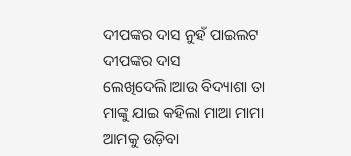ଦୀପଙ୍କର ଦାସ ନୁହଁ ପାଇଲଟ ଦୀପଙ୍କର ଦାସ ଲେଖିଦେଲି।ଆଉ ବିଦ୍ୟାଶା ତା ମାଙ୍କୁ ଯାଇ କହିଲା ମାଆ ମାମା ଆମକୁ ଉଡ଼ିବା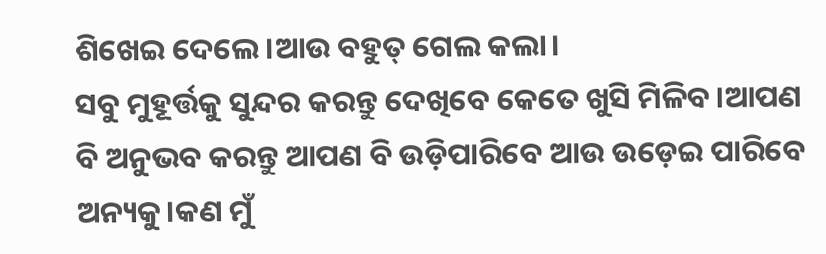ଶିଖେଇ ଦେଲେ।ଆଉ ବହୁତ୍ ଗେଲ କଲା।
ସବୁ ମୁହୂର୍ତ୍ତକୁ ସୁନ୍ଦର କରନ୍ତୁ ଦେଖିବେ କେତେ ଖୁସି ମିଳିବ।ଆପଣ ବି ଅନୁଭବ କରନ୍ତୁ ଆପଣ ବି ଉଡ଼ିପାରିବେ ଆଉ ଉଡ଼େଇ ପାରିବେ ଅନ୍ୟକୁ।କଣ ମୁଁ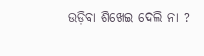ଉଡ଼ିବା ଶିଖେଇ ଦେଲି ନା ?